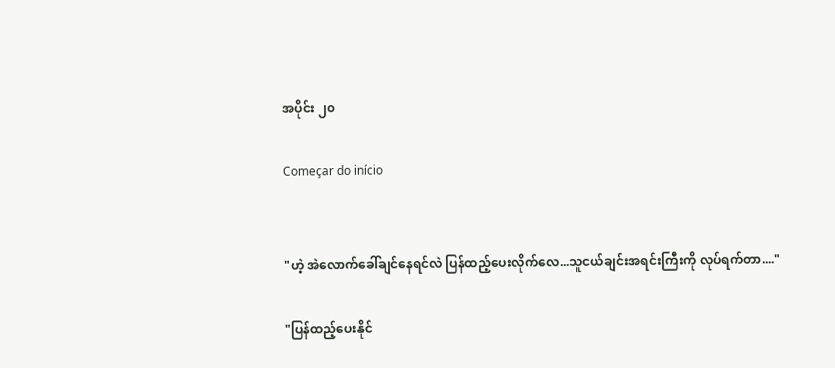အပိုင်း ၂၀

Começar do início


"ဟဲ့ အဲလောက်ခေါ်ချင်နေရင်လဲ ပြန်ထည့်ပေးလိုက်လေ...သူငယ်ချင်းအရင်းကြီးကို လုပ်ရက်တာ...."

"ပြန်ထည့်ပေးနိုင်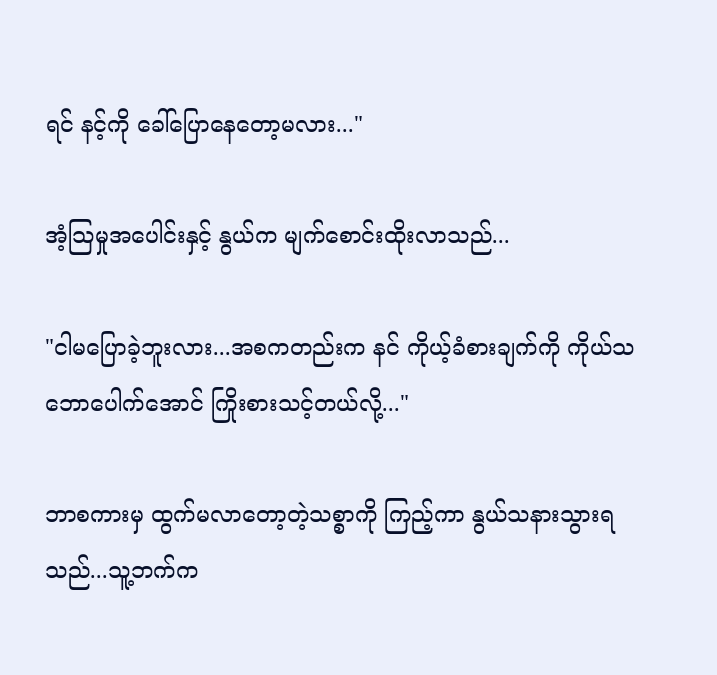ရင် နင့်ကို ခေါ်ပြောနေတော့မလား..."

အံ့သြမှုအပေါင်းနှင့် နွယ်က မျက်စောင်းထိုးလာသည်...

"ငါမပြောခဲ့ဘူးလား...အစကတည်းက နင် ကိုယ့်ခံစားချက်ကို ကိုယ်သဘောပေါက်အောင် ကြိုးစားသင့်တယ်လို့..."

ဘာစကားမှ ထွက်မလာတော့တဲ့သစ္စာကို ကြည့်ကာ နွယ်သနားသွားရသည်...သူ့ဘက်က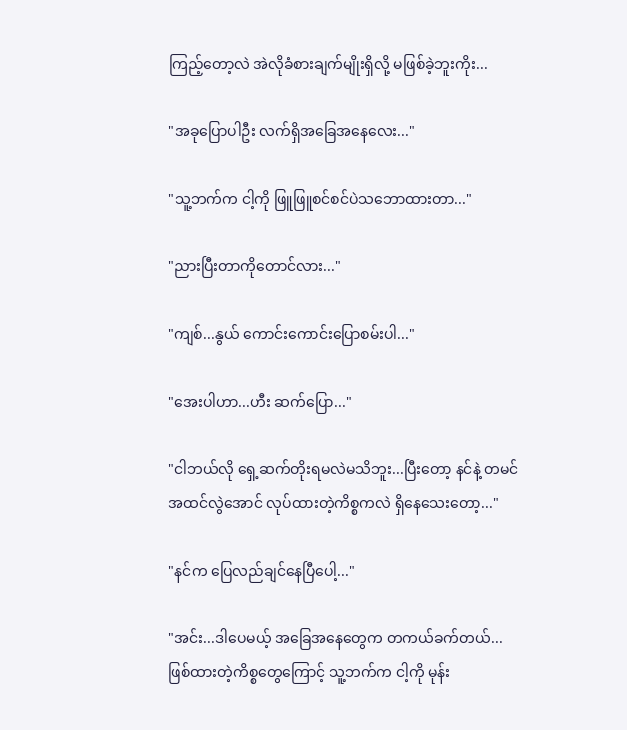ကြည့်တော့လဲ အဲလိုခံစားချက်မျိုးရှိလို့ မဖြစ်ခဲ့ဘူးကိုး...

"အခုပြောပါဦး လက်ရှိအခြေအနေလေး..."

"သူ့ဘက်က ငါ့ကို ဖြူဖြူစင်စင်ပဲသဘောထားတာ..."

"ညားပြီးတာကိုတောင်လား..."

"ကျစ်...နွယ် ကောင်းကောင်းပြောစမ်းပါ..."

"အေးပါဟာ...ဟီး ဆက်ပြော..."

"ငါဘယ်လို ရှေ့ဆက်တိုးရမလဲမသိဘူး...ပြီးတော့ နင်နဲ့ တမင် အထင်လွဲအောင် လုပ်ထားတဲ့ကိစ္စကလဲ ရှိနေသေးတော့..."

"နင်က ပြေလည်ချင်နေပြီပေါ့..."

"အင်း...ဒါပေမယ့် အခြေအနေတွေက တကယ်ခက်တယ်...ဖြစ်ထားတဲ့ကိစ္စတွေကြောင့် သူ့ဘက်က ငါ့ကို မုန်း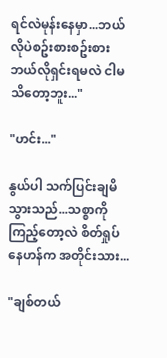ရင်လဲမုန်းနေမှာ...ဘယ်လိုပဲစဥ်းစားစဥ်းစား ဘယ်လိုရှင်းရမလဲ ငါမသိတော့ဘူး..."

"ဟင်း..."

နွယ်ပါ သက်ပြင်းချမိသွားသည်...သစ္စာကို ကြည့်တော့လဲ စိတ်ရှုပ်နေဟန်က အတိုင်းသား...

"ချစ်တယ်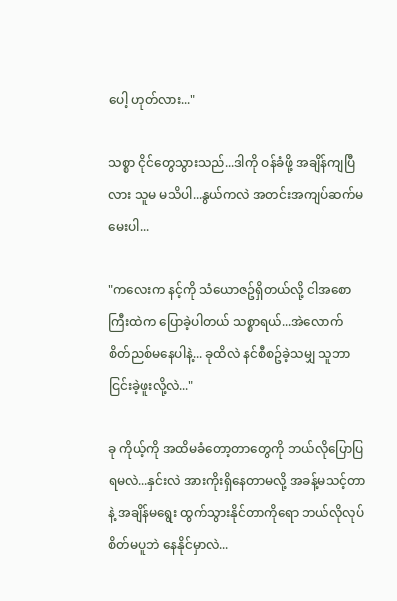ပေါ့ ဟုတ်လား..."

သစ္စာ ငိုင်တွေသွားသည်...ဒါကို ဝန်ခံဖို့ အချိန်ကျပြီလား သူမ မသိပါ...နွယ်ကလဲ အတင်းအကျပ်ဆက်မမေးပါ...

"ကလေးက နင့်ကို သံယောဇဥ်ရှိတယ်လို့ ငါအစောကြီးထဲက ပြောခဲ့ပါတယ် သစ္စာရယ်...အဲလောက် စိတ်ညစ်မနေပါနဲ့... ခုထိလဲ နင်စီစဥ်ခဲ့သမျှ သူဘာငြင်းခဲ့ဖူးလို့လဲ..."

ခု ကိုယ့်ကို အထိမခံတော့တာတွေကို ဘယ်လိုပြောပြရမလဲ...နှင်းလဲ အားကိုးရှိနေတာမလို့ အခန့်မသင့်တာနဲ့ အချိန်မရွေး ထွက်သွားနိုင်တာကိုရော ဘယ်လိုလုပ် စိတ်မပူဘဲ နေနိုင်မှာလဲ...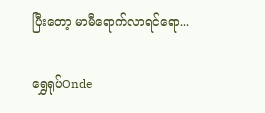ပြီးတော့ မာမီရောက်လာရင်ရော...

ရွှေရုပ်Onde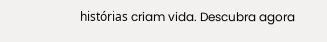histórias criam vida. Descubra agora